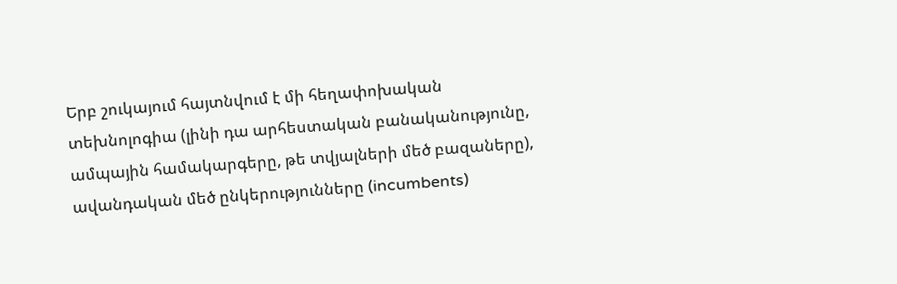Երբ շուկայում հայտնվում է մի հեղափոխական տեխնոլոգիա (լինի դա արհեստական բանականությունը, ամպային համակարգերը, թե տվյալների մեծ բազաները), ավանդական մեծ ընկերությունները (incumbents)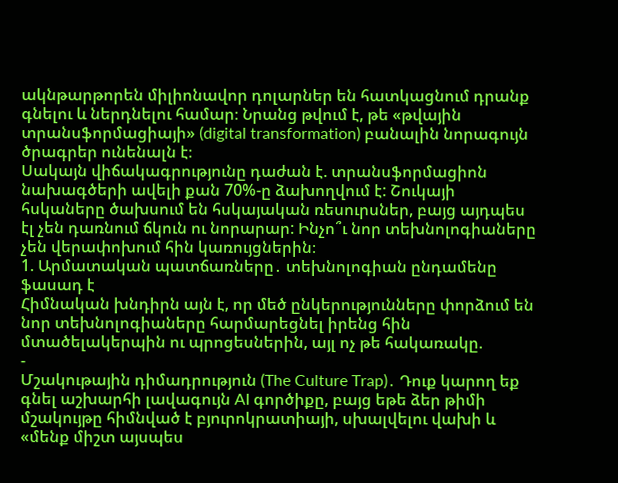ակնթարթորեն միլիոնավոր դոլարներ են հատկացնում դրանք գնելու և ներդնելու համար։ Նրանց թվում է, թե «թվային տրանսֆորմացիայի» (digital transformation) բանալին նորագույն ծրագրեր ունենալն է։
Սակայն վիճակագրությունը դաժան է. տրանսֆորմացիոն նախագծերի ավելի քան 70%-ը ձախողվում է: Շուկայի հսկաները ծախսում են հսկայական ռեսուրսներ, բայց այդպես էլ չեն դառնում ճկուն ու նորարար: Ինչո՞ւ նոր տեխնոլոգիաները չեն վերափոխում հին կառույցներին։
1. Արմատական պատճառները․ տեխնոլոգիան ընդամենը ֆասադ է
Հիմնական խնդիրն այն է, որ մեծ ընկերությունները փորձում են նոր տեխնոլոգիաները հարմարեցնել իրենց հին մտածելակերպին ու պրոցեսներին, այլ ոչ թե հակառակը.
-
Մշակութային դիմադրություն (The Culture Trap)․ Դուք կարող եք գնել աշխարհի լավագույն AI գործիքը, բայց եթե ձեր թիմի մշակույթը հիմնված է բյուրոկրատիայի, սխալվելու վախի և «մենք միշտ այսպես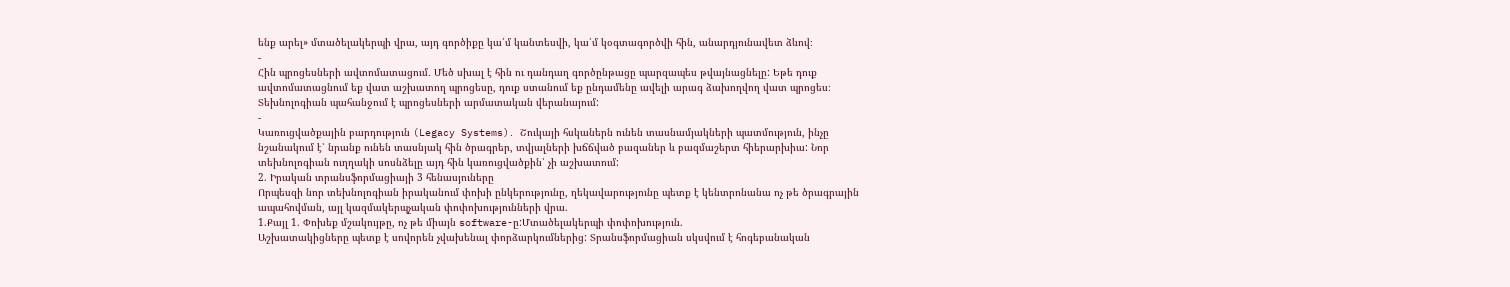ենք արել» մտածելակերպի վրա, այդ գործիքը կա՛մ կանտեսվի, կա՛մ կօգտագործվի հին, անարդյունավետ ձևով։
-
Հին պրոցեսների ավտոմատացում․ Մեծ սխալ է հին ու դանդաղ գործընթացը պարզապես թվայնացնելը: Եթե դուք ավտոմատացնում եք վատ աշխատող պրոցեսը, դուք ստանում եք ընդամենը ավելի արագ ձախողվող վատ պրոցես։ Տեխնոլոգիան պահանջում է պրոցեսների արմատական վերանայում:
-
Կառուցվածքային բարդություն (Legacy Systems)․ Շուկայի հսկաներն ունեն տասնամյակների պատմություն, ինչը նշանակում է՝ նրանք ունեն տասնյակ հին ծրագրեր, տվյալների խճճված բազաներ և բազմաշերտ հիերարխիա: Նոր տեխնոլոգիան ուղղակի սոսնձելը այդ հին կառուցվածքին՝ չի աշխատում:
2. Իրական տրանսֆորմացիայի 3 հենասյուները
Որպեսզի նոր տեխնոլոգիան իրականում փոխի ընկերությունը, ղեկավարությունը պետք է կենտրոնանա ոչ թե ծրագրային ապահովման, այլ կազմակերպչական փոփոխությունների վրա.
1.Քայլ 1. Փոխեք մշակույթը, ոչ թե միայն software-ը:Մտածելակերպի փոփոխություն.
Աշխատակիցները պետք է սովորեն չվախենալ փորձարկումներից: Տրանսֆորմացիան սկսվում է հոգեբանական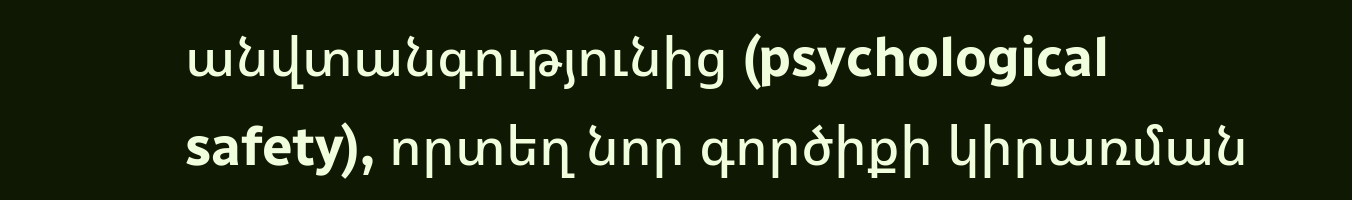անվտանգությունից (psychological safety), որտեղ նոր գործիքի կիրառման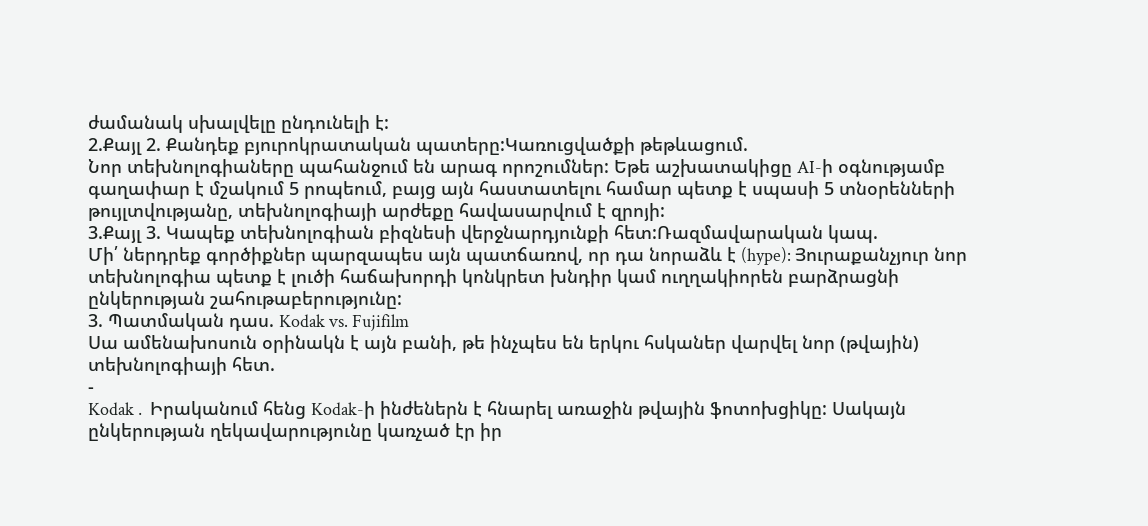ժամանակ սխալվելը ընդունելի է:
2.Քայլ 2. Քանդեք բյուրոկրատական պատերը:Կառուցվածքի թեթևացում.
Նոր տեխնոլոգիաները պահանջում են արագ որոշումներ: Եթե աշխատակիցը AI-ի օգնությամբ գաղափար է մշակում 5 րոպեում, բայց այն հաստատելու համար պետք է սպասի 5 տնօրենների թույլտվությանը, տեխնոլոգիայի արժեքը հավասարվում է զրոյի:
3.Քայլ 3. Կապեք տեխնոլոգիան բիզնեսի վերջնարդյունքի հետ:Ռազմավարական կապ.
Մի՛ ներդրեք գործիքներ պարզապես այն պատճառով, որ դա նորաձև է (hype): Յուրաքանչյուր նոր տեխնոլոգիա պետք է լուծի հաճախորդի կոնկրետ խնդիր կամ ուղղակիորեն բարձրացնի ընկերության շահութաբերությունը:
3. Պատմական դաս. Kodak vs. Fujifilm
Սա ամենախոսուն օրինակն է այն բանի, թե ինչպես են երկու հսկաներ վարվել նոր (թվային) տեխնոլոգիայի հետ.
-
Kodak․ Իրականում հենց Kodak-ի ինժեներն է հնարել առաջին թվային ֆոտոխցիկը: Սակայն ընկերության ղեկավարությունը կառչած էր իր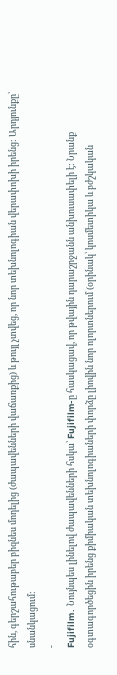հին, գերշահութաբեր բիզնես մոդելից (ժապավենների վաճառքից) և թույլ չտվեց, որ նոր տեխնոլոգիան վերափոխի իրենց: Արդյունքը՝ սնանկացում:
-
Fujifilm․ Նույնպես լինելով ժապավենների հսկա՝ Fujifilm-ը հասկացավ, որ թվային դարաշրջանն անխուսափելի է: Նրանք օգտագործեցին իրենց քիմիական տեխնոլոգիաների փորձը լիովին նոր ոլորտներում (օրինակ՝ կոսմետիկա և բժշկական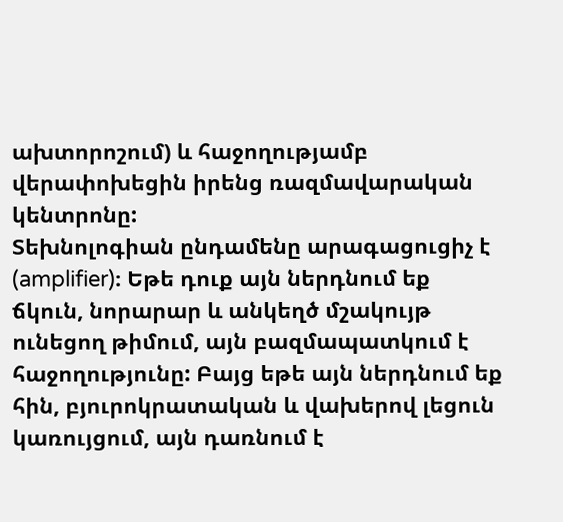ախտորոշում) և հաջողությամբ վերափոխեցին իրենց ռազմավարական կենտրոնը:
Տեխնոլոգիան ընդամենը արագացուցիչ է (amplifier)։ Եթե դուք այն ներդնում եք ճկուն, նորարար և անկեղծ մշակույթ ունեցող թիմում, այն բազմապատկում է հաջողությունը: Բայց եթե այն ներդնում եք հին, բյուրոկրատական և վախերով լեցուն կառույցում, այն դառնում է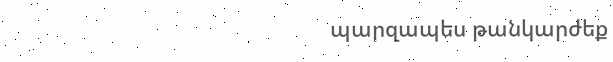պարզապես թանկարժեք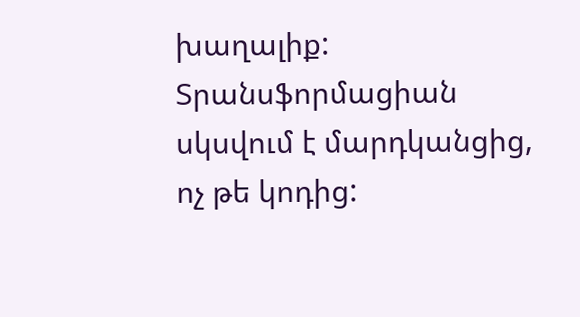խաղալիք: Տրանսֆորմացիան սկսվում է մարդկանցից, ոչ թե կոդից: